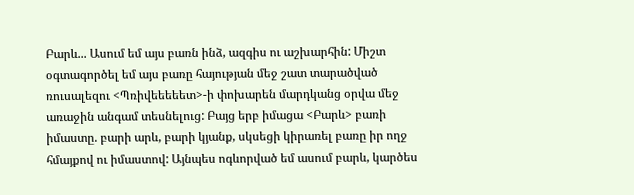Բարև... Ասում եմ այս բառն ինձ, ազգիս ու աշխարհին: Միշտ օգտագործել եմ այս բառը հայության մեջ շատ տարածված ռուսալեզու <Պռիվեեեեետ>-ի փոխարեն մարդկանց օրվա մեջ առաջին անգամ տեսնելուց: Բայց երբ իմացա <Բարև> բառի իմաստը. բարի արև, բարի կյանք, սկսեցի կիրառել բառը իր ողջ հմայքով ու իմաստով: Այնպես ոգևորված եմ ասում բարև, կարծես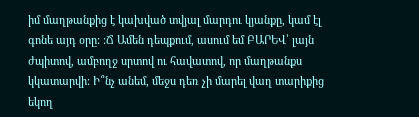իմ մաղթանքից է կախված տվյալ մարդու կյանքը, կամ էլ գոնե այդ օրը: :Ճ Ամեն դեպքում, ասում եմ ԲԱՐԵՎ՝ լայն ժպիտով, ամբողջ սրտով ու հավատով, որ մաղթանքս կկատարվի: Ի՞նչ անեմ, մեջս դեռ չի մարել վաղ տարիքից եկող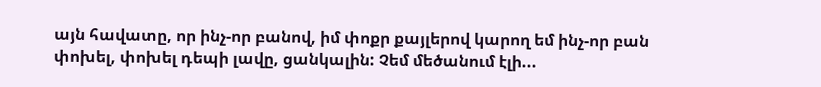այն հավատը, որ ինչ-որ բանով, իմ փոքր քայլերով կարող եմ ինչ-որ բան փոխել, փոխել դեպի լավը, ցանկալին: Չեմ մեծանում էլի...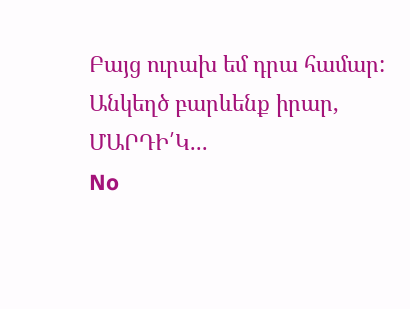Բայց ուրախ եմ դրա համար:
Անկեղծ բարևենք իրար, ՄԱՐԴԻ՛Կ...
No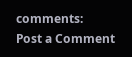comments:
Post a Comment